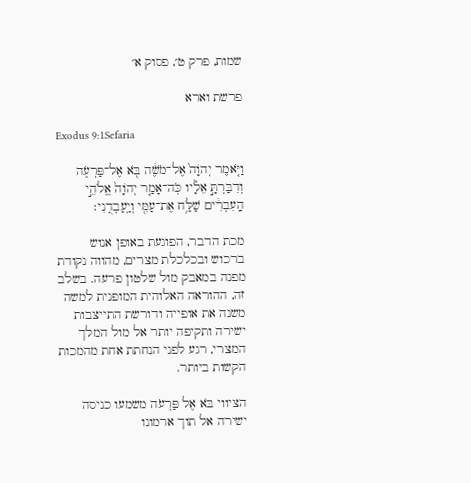שמות, פרק ט׳, פסוק א׳

פרשת וארא

Exodus 9:1Sefaria

וַיֹּ֤אמֶר יְהֹוָה֙ אֶל־מֹשֶׁ֔ה בֹּ֖א אֶל־פַּרְעֹ֑ה וְדִבַּרְתָּ֣ אֵלָ֗יו כֹּֽה־אָמַ֤ר יְהֹוָה֙ אֱלֹהֵ֣י הָֽעִבְרִ֔ים שַׁלַּ֥ח אֶת־עַמִּ֖י וְיַֽעַבְדֻֽנִי׃

מכת הדבר, הפוגעת באופן אנוש ברכוש ובכלכלת מצרים, מהווה נקודת מפנה במאבק מול שלטון פרעה. בשלב זה, ההוראה האלוהית המופנית למשה משנה את אופייה ודורשת התייצבות ישירה ותקיפה יותר אל מול המלך המצרי, רגע לפני הנחתת אחת מהמכות הקשות ביותר.

הציווי בֹּא אֶל פַּרְעֹה משמעו כניסה ישירה אל תוך ארמונו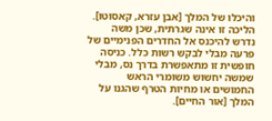והיכלו של המלך [אבן עזרא, קאסוטו]. הליכה זו אינה שגרתית, שכן משה נדרש להיכנס אל החדרים הפנימיים של פרעה מבלי לבקש רשות כלל. כניסה חופשית זו מתאפשרת בדרך נס, מבלי שמשה יחשוש משומרי הראש החמושים או מחיות הטרף שהגנו על המלך [אור החיים].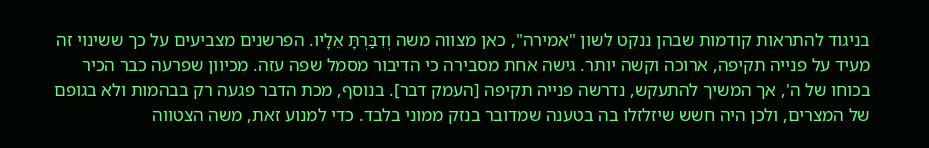בניגוד להתראות קודמות שבהן ננקט לשון "אמירה", כאן מצווה משה וְדִבַּרְתָּ אֵלָיו. הפרשנים מצביעים על כך ששינוי זה מעיד על פנייה תקיפה, ארוכה וקשה יותר. גישה אחת מסבירה כי הדיבור מסמל שפה עזה. מכיוון שפרעה כבר הכיר בכוחו של ה', אך המשיך להתעקש, נדרשה פנייה תקיפה [העמק דבר]. בנוסף, מכת הדבר פגעה רק בבהמות ולא בגופם של המצרים, ולכן היה חשש שיזלזלו בה בטענה שמדובר בנזק ממוני בלבד. כדי למנוע זאת, משה הצטווה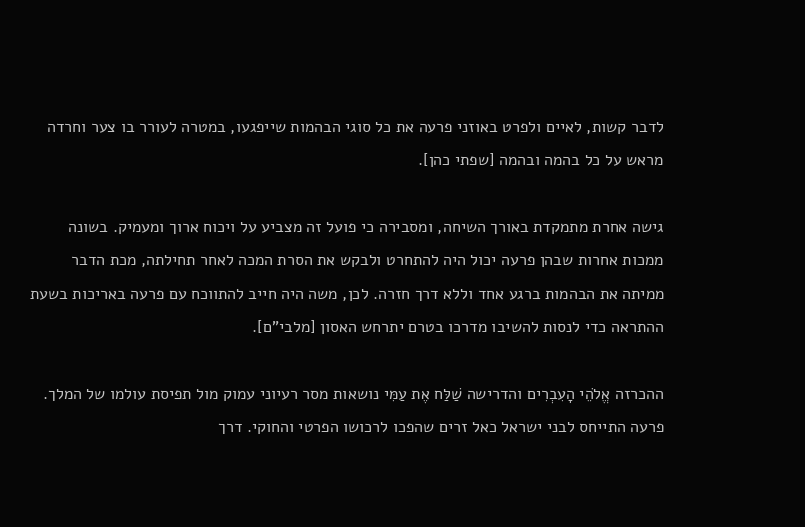לדבר קשות, לאיים ולפרט באוזני פרעה את כל סוגי הבהמות שייפגעו, במטרה לעורר בו צער וחרדה מראש על כל בהמה ובהמה [שפתי כהן].

גישה אחרת מתמקדת באורך השיחה, ומסבירה כי פועל זה מצביע על ויכוח ארוך ומעמיק. בשונה ממכות אחרות שבהן פרעה יכול היה להתחרט ולבקש את הסרת המכה לאחר תחילתה, מכת הדבר ממיתה את הבהמות ברגע אחד וללא דרך חזרה. לכן, משה היה חייב להתווכח עם פרעה באריכות בשעת ההתראה כדי לנסות להשיבו מדרכו בטרם יתרחש האסון [מלבי"ם].

ההכרזה אֱלֹהֵי הָעִבְרִים והדרישה שַׁלַּח אֶת עַמִּי נושאות מסר רעיוני עמוק מול תפיסת עולמו של המלך. פרעה התייחס לבני ישראל כאל זרים שהפכו לרכושו הפרטי והחוקי. דרך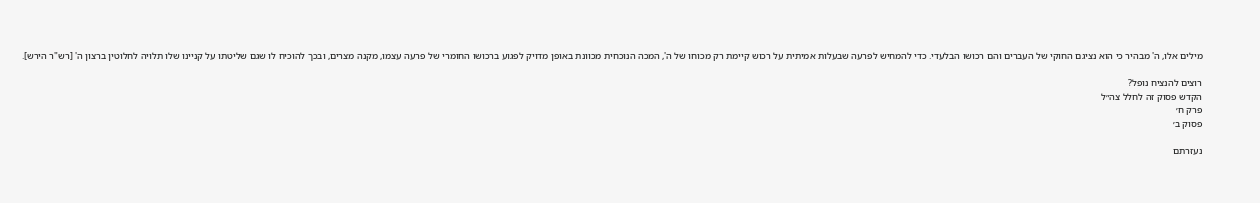מילים אלו, ה' מבהיר כי הוא נציגם החוקי של העברים והם רכושו הבלעדי. כדי להמחיש לפרעה שבעלות אמיתית על רכוש קיימת רק מכוחו של ה', המכה הנוכחית מכוונת באופן מדויק לפגוע ברכושו החומרי של פרעה עצמו, מקנה מצרים, ובכך להוכיח לו שגם שליטתו על קניינו שלו תלויה לחלוטין ברצון ה' [רש"ר הירש].

רוצים להנציח נופל?
הקדש פסוק זה לחלל צה״ל
פרק ח׳
פסוק ב׳

נעזרתם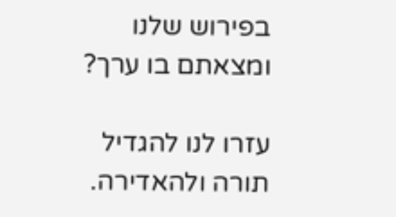בפירוש שלנו ומצאתם בו ערך?

עזרו לנו להגדיל תורה ולהאדירה.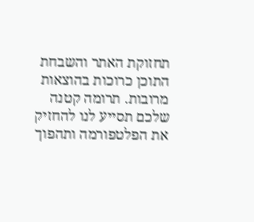תחזוקת האתר והשבחת התוכן כרוכות בהוצאות מרובות. תרומה קטנה שלכם תסייע לנו להחזיק את הפלטפורמה ותהפוך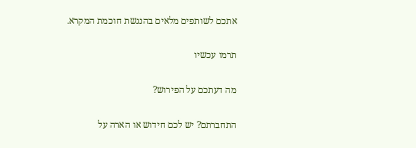אתכם לשותפים מלאים בהנגשת חוכמת המקרא.

תרמו עכשיו

מה דעתכם על הפירוש?

התחברתם? יש לכם חידוש או הארה על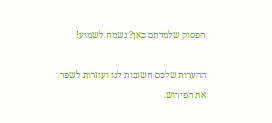הפסוק שלמדתם כאן? נשמח לשמוע!

ההערות שלכם חשובות לנו ועוזרות לשפר את הפירוש.